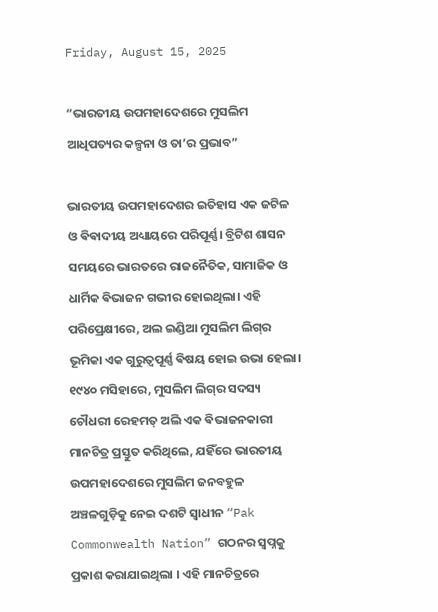Friday, August 15, 2025

“ଭାରତୀୟ ଉପମହାଦେଶରେ ମୁସଲିମ ଆଧିପତ୍ୟର କଳ୍ପନା ଓ ତା’ର ପ୍ରଭାବ”

ଭାରତୀୟ ଉପମହାଦେଶର ଇତିହାସ ଏକ ଜଟିଳ ଓ ଵିଵାଦୀୟ ଅଧ୍ୟାୟରେ ପରିପୂର୍ଣ୍ଣ। ବ୍ରିଟିଶ ଶାସନ ସମୟରେ ଭାରତରେ ରାଜନୈତିକ, ସାମାଜିକ ଓ ଧାର୍ମିକ ଵିଭାଜନ ଗଭୀର ହୋଇଥିଲା। ଏହି ପରିପ୍ରେକ୍ଷୀରେ, ଅଲ ଇଣ୍ଡିଆ ମୁସଲିମ ଲିଗ୍‌ର ଭୂମିକା ଏକ ଗୁରୁତ୍ଵପୂର୍ଣ୍ଣ ଵିଷୟ ହୋଇ ଉଭା ହେଲା। ୧୯୪୦ ମସିହାରେ, ମୁସଲିମ ଲିଗ୍‌ର ସଦସ୍ୟ ଚୌଧରୀ ରେହମତ୍ ଅଲି ଏକ ଵିଭାଜନକାରୀ ମାନଚିତ୍ର ପ୍ରସ୍ତୁତ କରିଥିଲେ, ଯହିଁରେ ଭାରତୀୟ ଉପମହାଦେଶରେ ମୁସଲିମ ଜନବହୁଳ ଅଞ୍ଚଳଗୁଡ଼ିକୁ ନେଇ ଦଶଟି ସ୍ଵାଧୀନ “Pak Commonwealth Nation” ଗଠନର ସ୍ଵପ୍ନକୁ ପ୍ରକାଶ କରାଯାଇଥିଲା । ଏହି ମାନଚିତ୍ରରେ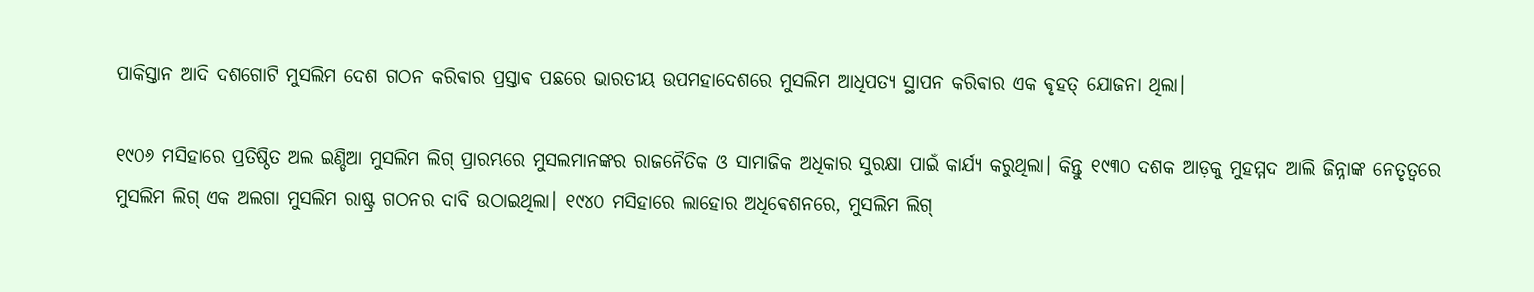ପାକିସ୍ତାନ ଆଦି ଦଶଗୋଟି ମୁସଲିମ ଦେଶ ଗଠନ କରିଵାର ପ୍ରସ୍ତାଵ ପଛରେ ଭାରତୀୟ ଉପମହାଦେଶରେ ମୁସଲିମ ଆଧିପତ୍ୟ ସ୍ଥାପନ କରିଵାର ଏକ ଵୃହତ୍ ଯୋଜନା ଥିଲା।

୧୯୦୬ ମସିହାରେ ପ୍ରତିଷ୍ଠିତ ଅଲ ଇଣ୍ଡିଆ ମୁସଲିମ ଲିଗ୍ ପ୍ରାରମ୍ଭରେ ମୁସଲମାନଙ୍କର ରାଜନୈତିକ ଓ ସାମାଜିକ ଅଧିକାର ସୁରକ୍ଷା ପାଇଁ କାର୍ଯ୍ୟ କରୁଥିଲା। କିନ୍ତୁ ୧୯୩୦ ଦଶକ ଆଡ଼କୁ ମୁହମ୍ମଦ ଆଲି ଜିନ୍ନାଙ୍କ ନେତୃତ୍ଵରେ ମୁସଲିମ ଲିଗ୍ ଏକ ଅଲଗା ମୁସଲିମ ରାଷ୍ଟ୍ର ଗଠନର ଦାବି ଉଠାଇଥିଲା। ୧୯୪୦ ମସିହାରେ ଲାହୋର ଅଧିଵେଶନରେ, ମୁସଲିମ ଲିଗ୍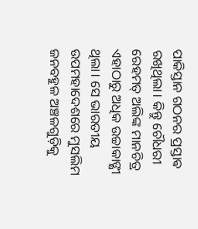ପାକିସ୍ତାନ ଗଠନର ପ୍ରସ୍ତାଵ ରଖିଥିଲା। କିନ୍ତୁ ଚୌଧରୀ ରେହମତ୍ ଅଲିଙ୍କ ମାନଚିତ୍ର ଏହାଠାରୁ ଅଧିକ ଉଚ୍ଚାକାଙ୍କ୍ଷୀ ଥିଲା। ସେ ଭାରତୀୟ ଉପମହାଦେଶରେ ମୁସଲିମ ଜନବହୁଳ ଅଞ୍ଚଳଗୁଡ଼ିକୁ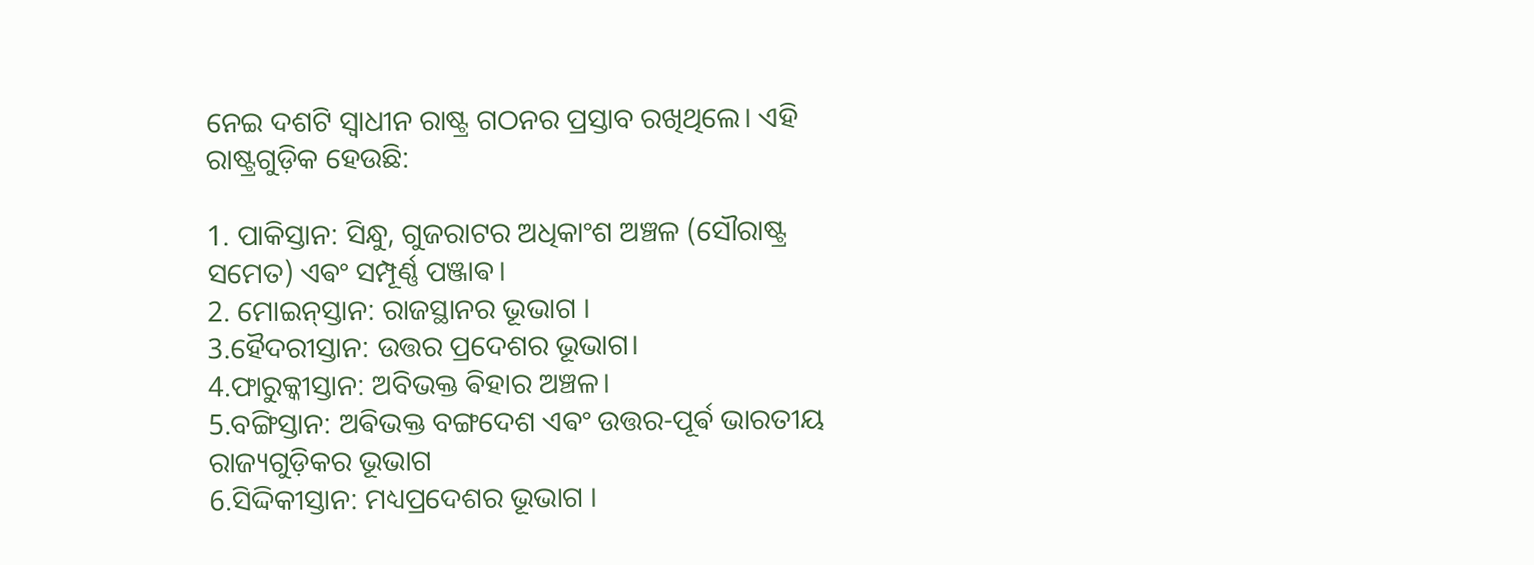ନେଇ ଦଶଟି ସ୍ଵାଧୀନ ରାଷ୍ଟ୍ର ଗଠନର ପ୍ରସ୍ତାବ ରଖିଥିଲେ। ଏହି ରାଷ୍ଟ୍ରଗୁଡ଼ିକ ହେଉଛି:

1. ପାକିସ୍ତାନ: ସିନ୍ଧୁ, ଗୁଜରାଟର ଅଧିକାଂଶ ଅଞ୍ଚଳ (ସୌରାଷ୍ଟ୍ର ସମେତ) ଏଵଂ ସମ୍ପୂର୍ଣ୍ଣ ପଞ୍ଜାଵ।
2. ମୋଇନ୍‌ସ୍ତାନ: ରାଜସ୍ଥାନର ଭୂଭାଗ ।
3.ହୈଦରୀସ୍ତାନ: ଉତ୍ତର ପ୍ରଦେଶର ଭୂଭାଗ।
4.ଫାରୁକ୍କୀସ୍ତାନ: ଅବିଭକ୍ତ ଵିହାର ଅଞ୍ଚଳ।
5.ବଙ୍ଗିସ୍ତାନ: ଅଵିଭକ୍ତ ବଙ୍ଗଦେଶ ଏଵଂ ଉତ୍ତର-ପୂର୍ଵ ଭାରତୀୟ ରାଜ୍ୟଗୁଡ଼ିକର ଭୂଭାଗ
6.ସିଦ୍ଦିକୀସ୍ତାନ: ମଧ୍ୟପ୍ରଦେଶର ଭୂଭାଗ ।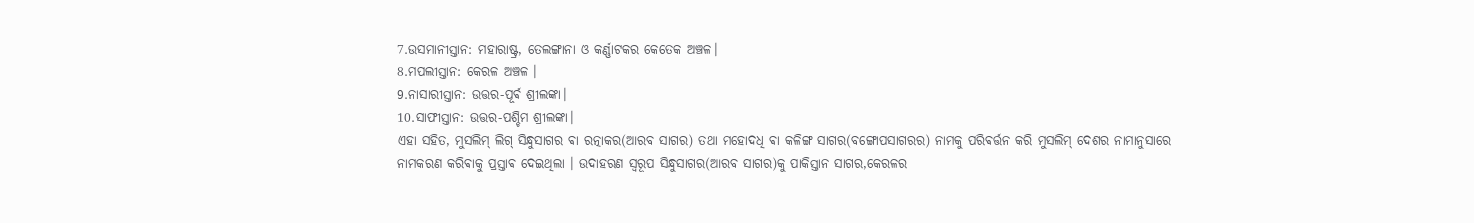7.ଉସମାନୀସ୍ତାନ: ମହାରାଷ୍ଟ୍ର, ତେଲଙ୍ଗାନା ଓ କର୍ଣ୍ଣାଟକର କେତେକ ଅଞ୍ଚଳ।
8.ମପଲୀସ୍ତାନ: କେରଳ ଅଞ୍ଚଳ ।
9.ନାସାରୀସ୍ତାନ: ଉତ୍ତର-ପୂର୍ଵ ଶ୍ରୀଲଙ୍କା।
10.ସାଫୀସ୍ତାନ: ଉତ୍ତର-ପଶ୍ଚିମ ଶ୍ରୀଲଙ୍କା।
ଏହା ସହିତ, ମୁସଲିମ୍ ଲିଗ୍ ସିନ୍ଧୁସାଗର ଵା ରତ୍ନାକର(ଆରବ ସାଗର) ତଥା ମହୋଦଧି ଵା କଳିଙ୍ଗ ସାଗର(ବଙ୍ଗୋପସାଗରର) ନାମକୁ ପରିଵର୍ତ୍ତନ କରି ମୁସଲିମ୍ ଦେଶର ନାମାନୁସାରେ ନାମକରଣ କରିଵାକୁ ପ୍ରସ୍ତାଵ ଦେଇଥିଲା । ଉଦାହରଣ ସ୍ଵରୂପ ସିନ୍ଧୁସାଗର(ଆରବ ସାଗର)କୁ ପାକିସ୍ତାନ ସାଗର,କେରଳର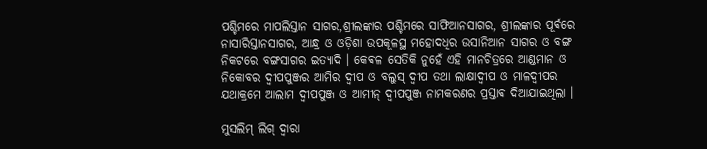ପଶ୍ଚିମରେ ମାପଲିସ୍ତାନ ସାଗର,ଶ୍ରୀଲଙ୍କାର ପଶ୍ଚିମରେ ସାଫିଆନସାଗର, ଶ୍ରୀଲଙ୍କାର ପୂର୍ଵରେ ନାସାରିସ୍ତାନସାଗର, ଆନ୍ଧ୍ର ଓ ଓଡ଼ିଶା ଉପକୂଳସ୍ଥ ମହୋଦଧିର ଉସାନିଆନ ସାଗର ଓ ବଙ୍ଗ ନିକଟରେ ବଙ୍ଗସାଗର ଇତ୍ୟାଦି । କେଵଳ ସେତିକି ନୁହେଁ ଏହି ମାନଚିତ୍ରରେ ଆଣ୍ଡମାନ ଓ ନିକୋବର ଦ୍ଵୀପପୁଞ୍ଜର ଆମିର ଦ୍ଵୀପ ଓ ବଲୁସ୍ ଦ୍ଵୀପ ତଥା ଲାକ୍ଷାଦ୍ଵୀପ ଓ ମାଳଦ୍ଵୀପର ଯଥାକ୍ରମେ ଆଲାମ ଦ୍ଵୀପପୁଞ୍ଜ ଓ ଆମୀନ୍ ଦ୍ଵୀପପୁଞ୍ଜ ନାମକରଣର ପ୍ରସ୍ତାଵ ଦିଆଯାଇଥିଲା ।

ମୁସଲିମ୍ ଲିଗ୍ ଦ୍ଵାରା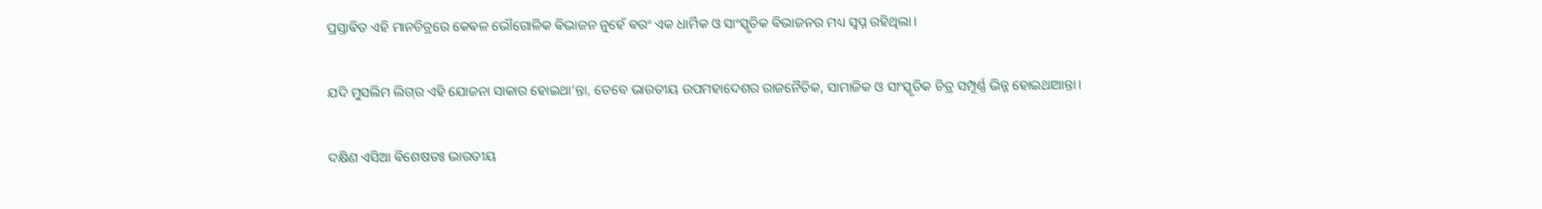ପ୍ରସ୍ତାଵିତ ଏହି ମାନଚିତ୍ରରେ କେଵଳ ଭୌଗୋଳିକ ଵିଭାଜନ ନୁହେଁ ଵରଂ ଏକ ଧାର୍ମିକ ଓ ସାଂସ୍କୃତିକ ଵିଭାଜନର ମଧ୍ୟ ସ୍ଵପ୍ନ ରହିଥିଲା।

ଯଦି ମୁସଲିମ ଲିଗ୍‌ର ଏହି ଯୋଜନା ସାକାର ହୋଇଥା’ନ୍ତା, ତେବେ ଭାରତୀୟ ଉପମହାଦେଶର ରାଜନୈତିକ, ସାମାଜିକ ଓ ସାଂସ୍କୃତିକ ଚିତ୍ର ସମ୍ପୂର୍ଣ୍ଣ ଭିନ୍ନ ହୋଇଥାଆନ୍ତା।

ଦକ୍ଷିଣ ଏସିଆ ଵିଶେଷତଃ ଭାରତୀୟ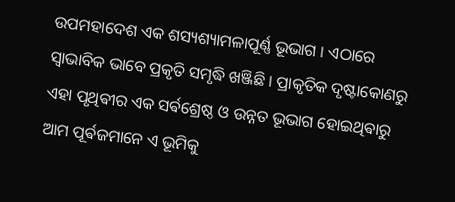ଉପମହାଦେଶ ଏକ ଶସ୍ୟଶ୍ୟାମଳାପୂର୍ଣ୍ଣ ଭୂଭାଗ । ଏଠାରେ ସ୍ଵାଭାବିକ ଭାବେ ପ୍ରକୃତି ସମୃଦ୍ଧି ଖଞ୍ଜିଛି । ପ୍ରାକୃତିକ ଦୃଷ୍ଟାକୋଣରୁ ଏହା ପୃଥିଵୀର ଏକ ସର୍ଵଶ୍ରେଷ୍ଠ ଓ ଉନ୍ନତ ଭୂଭାଗ ହୋଇଥିଵାରୁ ଆମ ପୂର୍ଵଜମାନେ ଏ ଭୂମିକୁ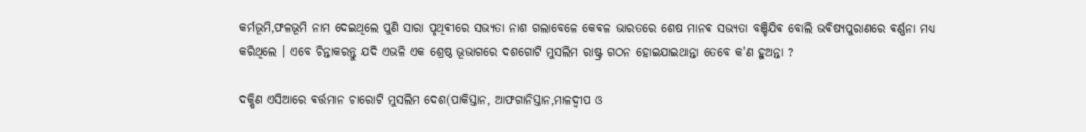କର୍ମଭୂମି,ଫଳଭୂମି ନାମ ଦେଇଥିଲେ ପୁଣି ସାରା ପୃଥିଵୀରେ ସଭ୍ୟତା ନାଶ ଗଲାବେଳେ କେଵଳ ଭାରତରେ ଶେଷ ମାନଵ ସଭ୍ୟତା ବଞ୍ଚିଯିଵ ବୋଲି ଭଵିଷ୍ୟପୁରାଣରେ ଵର୍ଣ୍ଣନା ମଧ୍ୟ କରିଥିଲେ । ଏବେ ଚିନ୍ତାକରନ୍ତୁ ଯଦି ଏଭଳି ଏକ ଶ୍ରେଷ୍ଠ ଭୂଭାଗରେ ଦଶଗୋଟି ମୁସଲିମ ରାଷ୍ଟ୍ର ଗଠନ ହୋଇଯାଇଥାନ୍ତା ତେବେ କ'ଣ ହୁଅନ୍ତା ?

ଦକ୍ଷିଣ ଏସିଆରେ ଵର୍ତ୍ତମାନ ଚାରୋଟି ମୁସଲିମ ଦେଶ(ପାକିସ୍ତାନ, ଆଫଗାନିସ୍ତାନ,ମାଳଦ୍ଵୀପ ଓ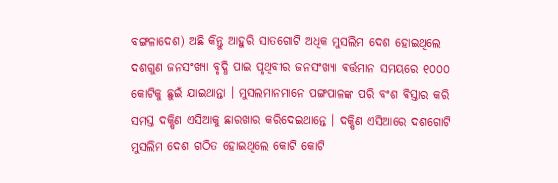ବଙ୍ଗଳାଦେଶ) ଅଛି କିନ୍ତୁ ଆହୁରି ସାତଗୋଟି ଅଧିକ ମୁସଲିମ ଦେଶ ହୋଇଥିଲେ ଦଶଗୁଣ ଜନସଂଖ୍ୟା ବୃଦ୍ଧି ପାଇ ପୃଥିବୀର ଜନସଂଖ୍ୟା ଵର୍ତ୍ତମାନ ସମୟରେ ୧୦୦୦ କୋଟିକୁ ଛୁଇଁ ଯାଇଥାନ୍ତା । ମୁସଲମାନମାନେ ପଙ୍ଗପାଳଙ୍କ ପରି ବଂଶ ଵିସ୍ତାର କରି ସମସ୍ତ ଦକ୍ଷିଣ ଏସିଆକୁ ଛାରଖାର କରିଦେଇଥାନ୍ତେ । ଦକ୍ଷିଣ ଏସିଆରେ ଦଶଗୋଟି ମୁସଲିମ ଦେଶ ଗଠିତ ହୋଇଥିଲେ କୋଟି କୋଟି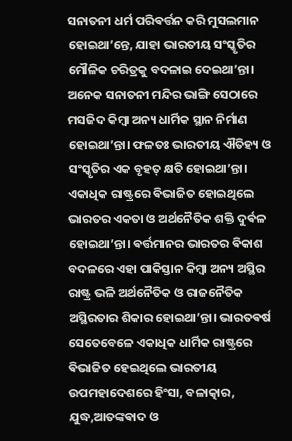ସନାତନୀ ଧର୍ମ ପରିଵର୍ତ୍ତନ କରି ମୁସଲମାନ ହୋଇଥା’ନ୍ତେ, ଯାହା ଭାରତୀୟ ସଂସ୍କୃତିର ମୌଳିକ ଚରିତ୍ରକୁ ବଦଳାଇ ଦେଇଥା’ନ୍ତା। ଅନେକ ସନାତନୀ ମନ୍ଦିର ଭାଙ୍ଗି ସେଠାରେ ମସଜିଦ କିମ୍ବା ଅନ୍ୟ ଧାର୍ମିକ ସ୍ଥାନ ନିର୍ମାଣ ହୋଇଥା’ନ୍ତା। ଫଳତଃ ଭାରତୀୟ ଐତିହ୍ୟ ଓ ସଂସ୍କୃତିର ଏକ ବୃହତ୍ କ୍ଷତି ହୋଇଥା’ନ୍ତା। ଏକାଧିକ ରାଷ୍ଟ୍ରରେ ଵିଭାଜିତ ହୋଇଥିଲେ ଭାରତର ଏକତା ଓ ଅର୍ଥନୈତିକ ଶକ୍ତି ଦୁର୍ଵଳ ହୋଇଥା’ନ୍ତା। ଵର୍ତ୍ତମାନର ଭାରତର ଵିକାଶ ବଦଳରେ ଏହା ପାକିସ୍ତାନ କିମ୍ବା ଅନ୍ୟ ଅସ୍ଥିର ରାଷ୍ଟ୍ର ଭଳି ଅର୍ଥନୈତିକ ଓ ରାଜନୈତିକ ଅସ୍ଥିରତାର ଶିକାର ହୋଇଥା’ନ୍ତା। ଭାରତଵର୍ଷ ସେତେବେଳେ ଏକାଧିକ ଧାର୍ମିକ ରାଷ୍ଟ୍ରରେ ଵିଭାଜିତ ହେଇଥିଲେ ଭାରତୀୟ ଉପମହାଦେଶରେ ହିଂସା, ବଳାତ୍କାର, ଯୁଦ୍ଧ,ଆତଙ୍କଵାଦ ଓ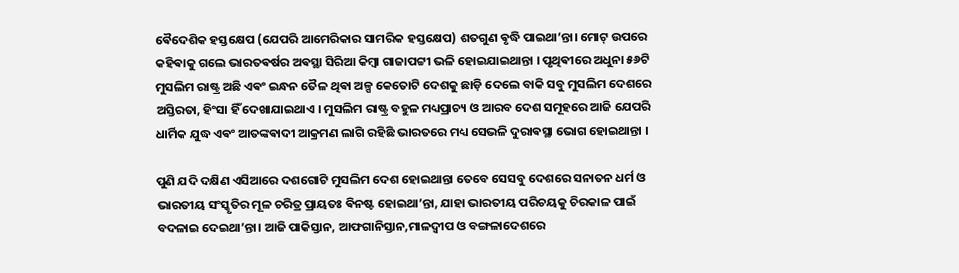ଵୈଦେଶିକ ହସ୍ତକ୍ଷେପ (ଯେପରି ଆମେରିକାର ସାମରିକ ହସ୍ତକ୍ଷେପ) ଶତଗୁଣ ଵୃଦ୍ଧି ପାଇଥା’ନ୍ତା। ମୋଟ୍ ଉପରେ କହିଵାକୁ ଗଲେ ଭାରତଵର୍ଷର ଅଵସ୍ଥା ସିରିଆ କିମ୍ବା ଗାଜାପଟ୍ଟୀ ଭଳି ହୋଇଯାଇଥାନ୍ତା । ପୃଥିଵୀରେ ଅଧୁନା ୫୬ଟି ମୁସଲିମ ରାଷ୍ଟ୍ର ଅଛି ଏଵଂ ଇନ୍ଧନ ତୈଳ ଥିଵା ଅଳ୍ପ କେତୋଟି ଦେଶକୁ ଛାଡ଼ି ଦେଲେ ବାକି ସବୁ ମୁସଲିମ ଦେଶରେ ଅସ୍ତିରତା, ହିଂସା ହିଁ ଦେଖାଯାଇଥାଏ । ମୁସଲିମ ରାଷ୍ଟ୍ର ବହୁଳ ମଧ୍ୟପ୍ରାଚ୍ୟ ଓ ଆରବ ଦେଶ ସମୂହରେ ଆଜି ଯେପରି ଧାର୍ମିକ ଯୁଦ୍ଧ ଏଵଂ ଆତଙ୍କଵାଦୀ ଆକ୍ରମଣ ଲାଗି ରହିଛି ଭାରତରେ ମଧ୍ୟ ସେଭଳି ଦୁରାଵସ୍ଥା ଭୋଗ ହୋଇଥାନ୍ତା ।

ପୁଣି ଯଦି ଦକ୍ଷିଣ ଏସିଆରେ ଦଶଗୋଟି ମୁସଲିମ ଦେଶ ହୋଇଥାନ୍ତା ତେବେ ସେସବୁ ଦେଶରେ ସନାତନ ଧର୍ମ ଓ ଭାରତୀୟ ସଂସ୍କୃତିର ମୂଳ ଚରିତ୍ର ପ୍ରାୟତଃ ଵିନଷ୍ଟ ହୋଇଥା’ନ୍ତା, ଯାହା ଭାରତୀୟ ପରିଚୟକୁ ଚିରକାଳ ପାଇଁ ବଦଳାଇ ଦେଇଥା’ନ୍ତା। ଆଜି ପାକିସ୍ତାନ, ଆଫଗାନିସ୍ତାନ,ମାଳଦ୍ଵୀପ ଓ ବଙ୍ଗଳାଦେଶରେ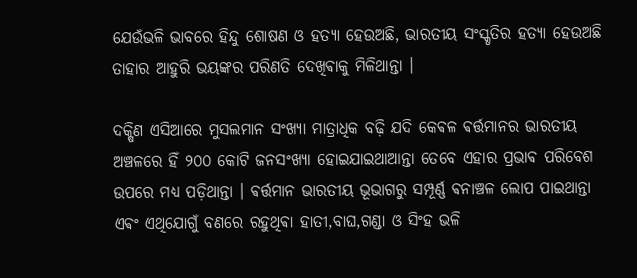ଯେଉଁଭଳି ଭାବରେ ହିନ୍ଦୁ ଶୋଷଣ ଓ ହତ୍ୟା ହେଉଅଛି, ଭାରତୀୟ ସଂସ୍କୃତିର ହତ୍ୟା ହେଉଅଛି ତାହାର ଆହୁରି ଭୟଙ୍କର ପରିଣତି ଦେଖିଵାକୁ ମିଳିଥାନ୍ତା ।

ଦକ୍ଷିଣ ଏସିଆରେ ମୁସଲମାନ ସଂଖ୍ୟା ମାତ୍ରାଧିକ ବଢ଼ି ଯଦି କେଵଳ ଵର୍ତ୍ତମାନର ଭାରତୀୟ ଅଞ୍ଚଳରେ ହିଁ ୨୦୦ କୋଟି ଜନସଂଖ୍ୟା ହୋଇଯାଇଥାଆନ୍ତା ତେବେ ଏହାର ପ୍ରଭାଵ ପରିବେଶ ଉପରେ ମଧ୍ୟ ପଡ଼ିଥାନ୍ତା । ଵର୍ତ୍ତମାନ ଭାରତୀୟ ଭୂଭାଗରୁ ସମ୍ପୂର୍ଣ୍ଣ ଵନାଞ୍ଚଳ ଲୋପ ପାଇଥାନ୍ତା ଏଵଂ ଏଥିଯୋଗୁଁ ବଣରେ ରହୁଥିଵା ହାତୀ,ବାଘ,ଗଣ୍ଡା ଓ ସିଂହ ଭଳି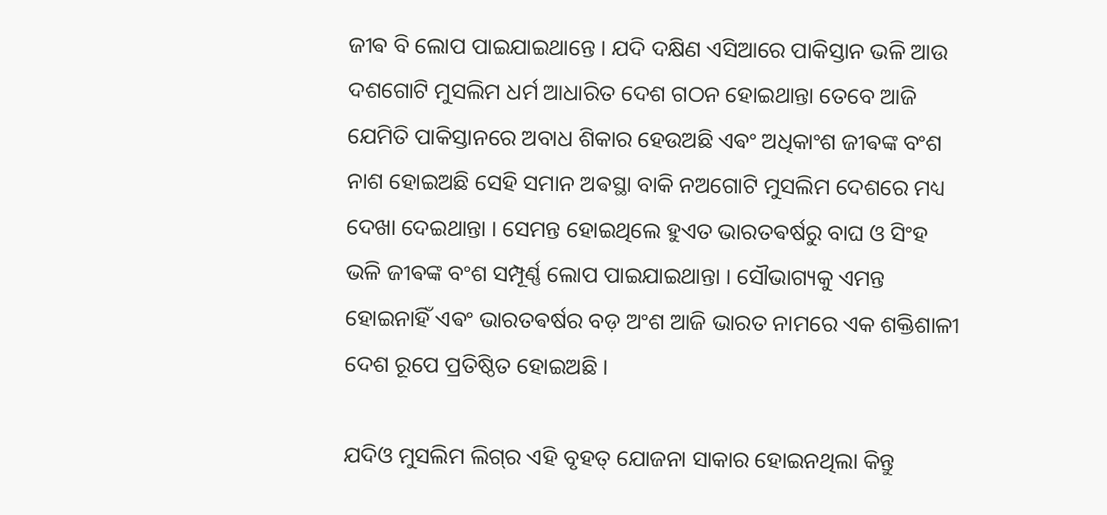ଜୀଵ ବି ଲୋପ ପାଇଯାଇଥାନ୍ତେ । ଯଦି ଦକ୍ଷିଣ ଏସିଆରେ ପାକିସ୍ତାନ ଭଳି ଆଉ ଦଶଗୋଟି ମୁସଲିମ ଧର୍ମ ଆଧାରିତ ଦେଶ ଗଠନ ହୋଇଥାନ୍ତା ତେବେ ଆଜି ଯେମିତି ପାକିସ୍ତାନରେ ଅବାଧ ଶିକାର ହେଉଅଛି ଏଵଂ ଅଧିକାଂଶ ଜୀଵଙ୍କ ବଂଶ ନାଶ ହୋଇଅଛି ସେହି ସମାନ ଅଵସ୍ଥା ବାକି ନଅଗୋଟି ମୁସଲିମ ଦେଶରେ ମଧ୍ୟ ଦେଖା ଦେଇଥାନ୍ତା । ସେମନ୍ତ ହୋଇଥିଲେ ହୁଏତ ଭାରତଵର୍ଷରୁ ବାଘ ଓ ସିଂହ ଭଳି ଜୀଵଙ୍କ ବଂଶ ସମ୍ପୂର୍ଣ୍ଣ ଲୋପ ପାଇଯାଇଥାନ୍ତା । ସୌଭାଗ୍ୟକୁ ଏମନ୍ତ ହୋଇନାହିଁ ଏଵଂ ଭାରତଵର୍ଷର ବଡ଼ ଅଂଶ ଆଜି ଭାରତ ନାମରେ ଏକ ଶକ୍ତିଶାଳୀ ଦେଶ ରୂପେ ପ୍ରତିଷ୍ଠିତ ହୋଇଅଛି ।

ଯଦିଓ ମୁସଲିମ ଲିଗ୍‌ର ଏହି ବୃହତ୍ ଯୋଜନା ସାକାର ହୋଇନଥିଲା କିନ୍ତୁ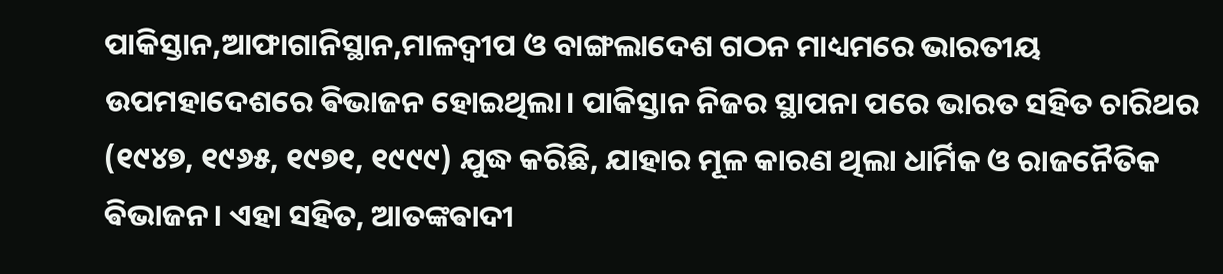ପାକିସ୍ତାନ,ଆଫାଗାନିସ୍ଥାନ,ମାଳଦ୍ଵୀପ ଓ ବାଙ୍ଗଲାଦେଶ ଗଠନ ମାଧ୍ୟମରେ ଭାରତୀୟ ଉପମହାଦେଶରେ ଵିଭାଜନ ହୋଇଥିଲା। ପାକିସ୍ତାନ ନିଜର ସ୍ଥାପନା ପରେ ଭାରତ ସହିତ ଚାରିଥର (୧୯୪୭, ୧୯୬୫, ୧୯୭୧, ୧୯୯୯) ଯୁଦ୍ଧ କରିଛି, ଯାହାର ମୂଳ କାରଣ ଥିଲା ଧାର୍ମିକ ଓ ରାଜନୈତିକ ଵିଭାଜନ। ଏହା ସହିତ, ଆତଙ୍କଵାଦୀ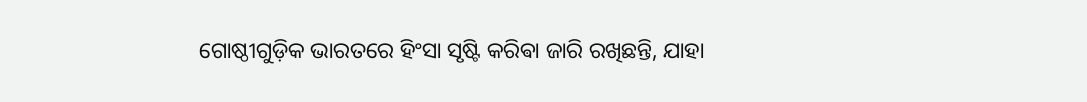ଗୋଷ୍ଠୀଗୁଡ଼ିକ ଭାରତରେ ହିଂସା ସୃଷ୍ଟି କରିଵା ଜାରି ରଖିଛନ୍ତି, ଯାହା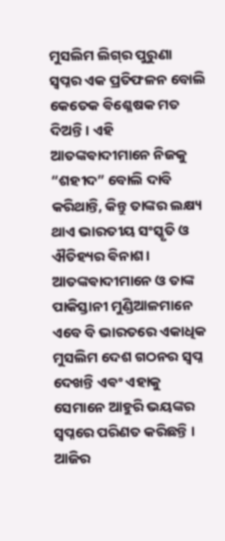ମୁସଲିମ ଲିଗ୍‌ର ପୁରୁଣା ସ୍ଵପ୍ନର ଏକ ପ୍ରତିଫଳନ ବୋଲି କେତେକ ଵିଶ୍ଳେଷକ ମତ ଦିଅନ୍ତି। ଏହି ଆତଙ୍କଵାଦୀମାନେ ନିଜକୁ “ଶହୀଦ” ବୋଲି ଦାବି କରିଥାନ୍ତି, କିନ୍ତୁ ତାଙ୍କର ଲକ୍ଷ୍ୟ ଥାଏ ଭାରତୀୟ ସଂସ୍କୃତି ଓ ଐତିହ୍ୟର ଵିନାଶ। ଆତଙ୍କଵାଦୀମାନେ ଓ ତାଙ୍କ ପାକିସ୍ତାନୀ ମୁଣ୍ଡିଆଳମାନେ ଏବେ ବି ଭାରତରେ ଏକାଧିକ ମୁସଲିମ ଦେଶ ଗଠନର ସ୍ଵପ୍ନ ଦେଖନ୍ତି ଏଵଂ ଏହାକୁ ସେମାନେ ଆହୁରି ଭୟଙ୍କର ସ୍ଵପ୍ନରେ ପରିଣତ କରିଛନ୍ତି । ଆଜିର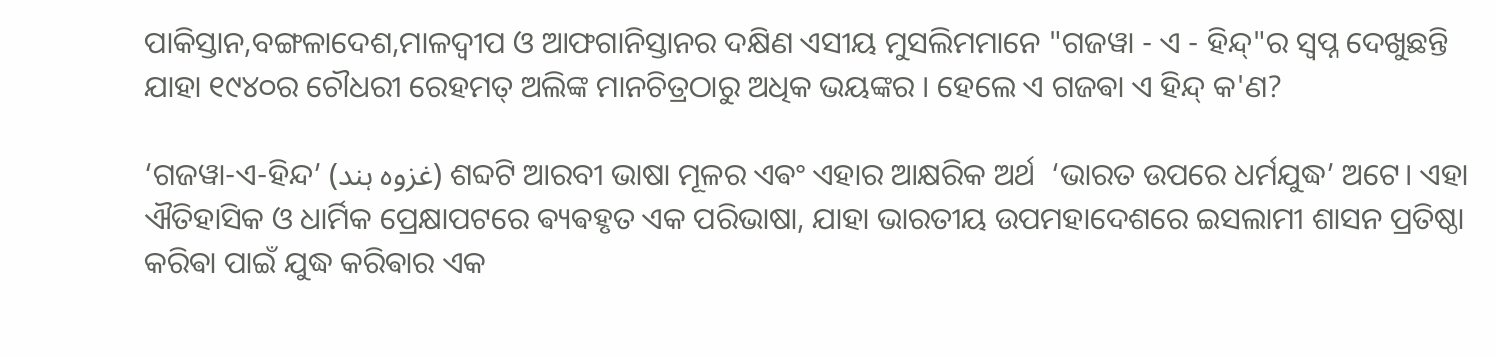ପାକିସ୍ତାନ,ବଙ୍ଗଳାଦେଶ,ମାଳଦ୍ଵୀପ ଓ ଆଫଗାନିସ୍ତାନର ଦକ୍ଷିଣ ଏସୀୟ ମୁସଲିମମାନେ "ଗଜୱା - ଏ - ହିନ୍ଦ୍‌"ର ସ୍ଵପ୍ନ ଦେଖୁଛନ୍ତି ଯାହା ୧୯୪୦ର ଚୌଧରୀ ରେହମତ୍ ଅଲିଙ୍କ ମାନଚିତ୍ରଠାରୁ ଅଧିକ ଭୟଙ୍କର । ହେଲେ ଏ ଗଜଵା ଏ ହିନ୍ଦ୍ କ'ଣ?

‘ଗଜୱା-ଏ-ହିନ୍ଦ’ (غزوہ ہند) ଶବ୍ଦଟି ଆରବୀ ଭାଷା ମୂଳର ଏଵଂ ଏହାର ଆକ୍ଷରିକ ଅର୍ଥ  ‘ଭାରତ ଉପରେ ଧର୍ମଯୁଦ୍ଧ’ ଅଟେ। ଏହା ଐତିହାସିକ ଓ ଧାର୍ମିକ ପ୍ରେକ୍ଷାପଟରେ ଵ୍ୟଵହୃତ ଏକ ପରିଭାଷା, ଯାହା ଭାରତୀୟ ଉପମହାଦେଶରେ ଇସଲାମୀ ଶାସନ ପ୍ରତିଷ୍ଠା କରିଵା ପାଇଁ ଯୁଦ୍ଧ କରିଵାର ଏକ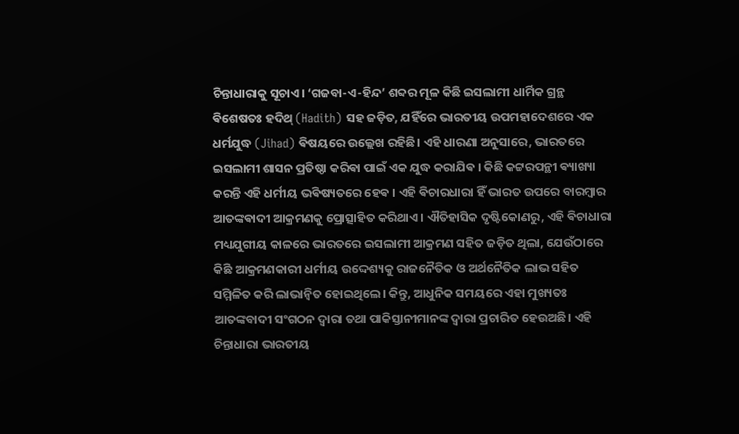ଚିନ୍ତାଧାରାକୁ ସୂଚାଏ। ‘ଗଜବା-ଏ-ହିନ୍ଦ’ ଶବ୍ଦର ମୂଳ କିଛି ଇସଲାମୀ ଧାର୍ମିକ ଗ୍ରନ୍ଥ ଵିଶେଷତଃ ହଦିଥ୍ (Hadith) ସହ ଜଡ଼ିତ, ଯହିଁରେ ଭାରତୀୟ ଉପମହାଦେଶରେ ଏକ ଧର୍ମଯୁଦ୍ଧ (Jihad) ଵିଷୟରେ ଉଲ୍ଲେଖ ରହିଛି। ଏହି ଧାରଣା ଅନୁସାରେ, ଭାରତରେ ଇସଲାମୀ ଶାସନ ପ୍ରତିଷ୍ଠା କରିଵା ପାଇଁ ଏକ ଯୁଦ୍ଧ କରାଯିଵ ‌। କିଛି କଟ୍ଟରପନ୍ଥୀ ଵ୍ୟାଖ୍ୟା କରନ୍ତି ଏହି ଧର୍ମୀୟ ଭଵିଷ୍ୟତରେ ହେଵ । ଏହି ଵିଚାରଧାରା ହିଁ ଭାରତ ଉପରେ ବାରମ୍ବାର ଆତଙ୍କଵାଦୀ ଆକ୍ରମଣକୁ ପ୍ରୋତ୍ସାହିତ କରିଥାଏ । ଐତିହାସିକ ଦୃଷ୍ଟିକୋଣରୁ, ଏହି ଵିଚାଧାରା ମଧ୍ୟଯୁଗୀୟ କାଳରେ ଭାରତରେ ଇସଲାମୀ ଆକ୍ରମଣ ସହିତ ଜଡ଼ିତ ଥିଲା, ଯେଉଁଠାରେ କିଛି ଆକ୍ରମଣକାରୀ ଧର୍ମୀୟ ଉଦ୍ଦେଶ୍ୟକୁ ରାଜନୈତିକ ଓ ଅର୍ଥନୈତିକ ଲାଭ ସହିତ ସମ୍ମିଳିତ କରି ଲାଭାନ୍ଵିତ ହୋଇଥିଲେ। କିନ୍ତୁ, ଆଧୁନିକ ସମୟରେ ଏହା ମୁଖ୍ୟତଃ ଆତଙ୍କବାଦୀ ସଂଗଠନ ଦ୍ୱାରା ତଥା ପାକିସ୍ତାନୀମାନଙ୍କ ଦ୍ଵାରା ପ୍ରଚାରିତ ହେଉଅଛି। ଏହି ଚିନ୍ତାଧାରା ଭାରତୀୟ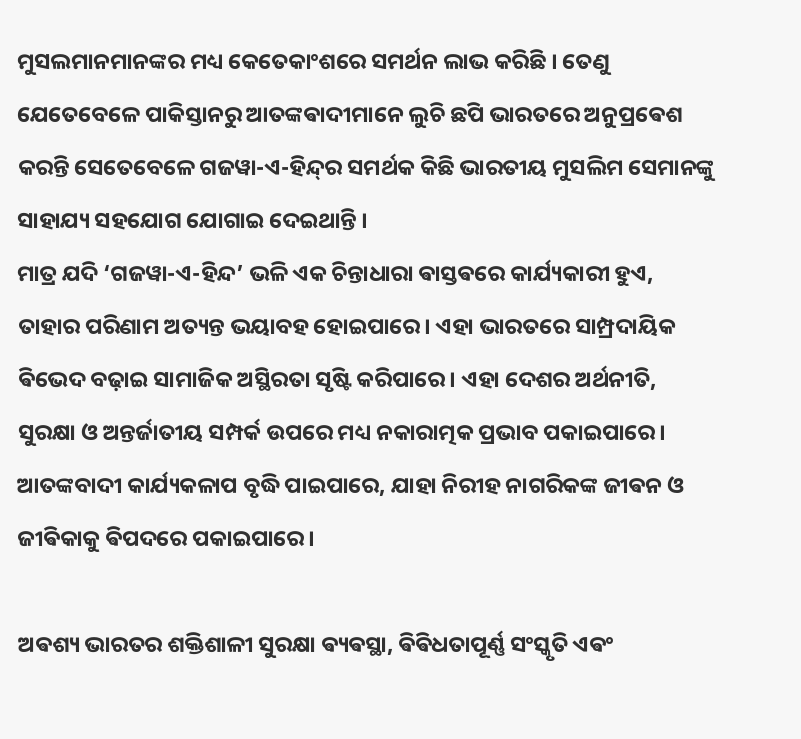ମୁସଲମାନମାନଙ୍କର ମଧ୍ୟ କେତେକାଂଶରେ ସମର୍ଥନ ଲାଭ କରିଛି । ତେଣୁ ଯେତେବେଳେ ପାକିସ୍ତାନରୁ ଆତଙ୍କଵାଦୀମାନେ ଲୁଚି ଛପି ଭାରତରେ ଅନୁପ୍ରଵେଶ କରନ୍ତି ସେତେବେଳେ ଗଜୱା-ଏ-ହିନ୍ଦ୍‌ର ସମର୍ଥକ କିଛି ଭାରତୀୟ ମୁସଲିମ ସେମାନଙ୍କୁ ସାହାଯ୍ୟ ସହଯୋଗ ଯୋଗାଇ ଦେଇଥାନ୍ତି ।
ମାତ୍ର ଯଦି ‘ଗଜୱା-ଏ-ହିନ୍ଦ’ ଭଳି ଏକ ଚିନ୍ତାଧାରା ଵାସ୍ତଵରେ କାର୍ଯ୍ୟକାରୀ ହୁଏ, ତାହାର ପରିଣାମ ଅତ୍ୟନ୍ତ ଭୟାବହ ହୋଇପାରେ। ଏହା ଭାରତରେ ସାମ୍ପ୍ରଦାୟିକ ଵିଭେଦ ବଢ଼ାଇ ସାମାଜିକ ଅସ୍ଥିରତା ସୃଷ୍ଟି କରିପାରେ। ଏହା ଦେଶର ଅର୍ଥନୀତି, ସୁରକ୍ଷା ଓ ଅନ୍ତର୍ଜାତୀୟ ସମ୍ପର୍କ ଉପରେ ମଧ୍ୟ ନକାରାତ୍ମକ ପ୍ରଭାବ ପକାଇପାରେ। ଆତଙ୍କବାଦୀ କାର୍ଯ୍ୟକଳାପ ବୃଦ୍ଧି ପାଇପାରେ, ଯାହା ନିରୀହ ନାଗରିକଙ୍କ ଜୀଵନ ଓ ଜୀଵିକାକୁ ଵିପଦରେ ପକାଇପାରେ।

ଅଵଶ୍ୟ ଭାରତର ଶକ୍ତିଶାଳୀ ସୁରକ୍ଷା ଵ୍ୟଵସ୍ଥା, ଵିଵିଧତାପୂର୍ଣ୍ଣ ସଂସ୍କୃତି ଏଵଂ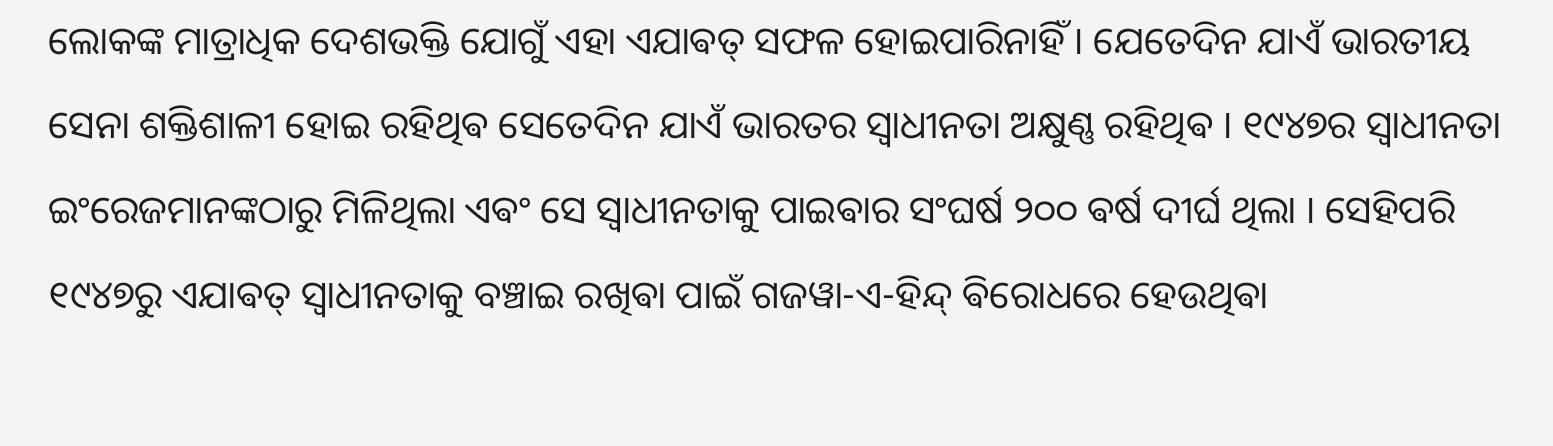ଲୋକଙ୍କ ମାତ୍ରାଧିକ ଦେଶଭକ୍ତି ଯୋଗୁଁ ଏହା ଏଯାଵତ୍ ସଫଳ ହୋଇପାରିନାହିଁ । ଯେତେଦିନ ଯାଏଁ ଭାରତୀୟ ସେନା ଶକ୍ତିଶାଳୀ ହୋଇ ରହିଥିଵ ସେତେଦିନ ଯାଏଁ ଭାରତର ସ୍ଵାଧୀନତା ଅକ୍ଷୁଣ୍ଣ ରହିଥିଵ । ୧୯୪୭ର ସ୍ଵାଧୀନତା ଇଂରେଜମାନଙ୍କଠାରୁ ମିଳିଥିଲା ଏଵଂ ସେ ସ୍ଵାଧୀନତାକୁ ପାଇଵାର ସଂଘର୍ଷ ୨୦୦ ଵର୍ଷ ଦୀର୍ଘ ଥିଲା ।‌ ସେହିପରି ୧୯୪୭ରୁ ଏଯାଵତ୍ ସ୍ଵାଧୀନତାକୁ ବଞ୍ଚାଇ ରଖିଵା ପାଇଁ ଗଜୱା-ଏ-ହିନ୍ଦ୍ ଵିରୋଧରେ ହେଉଥିଵା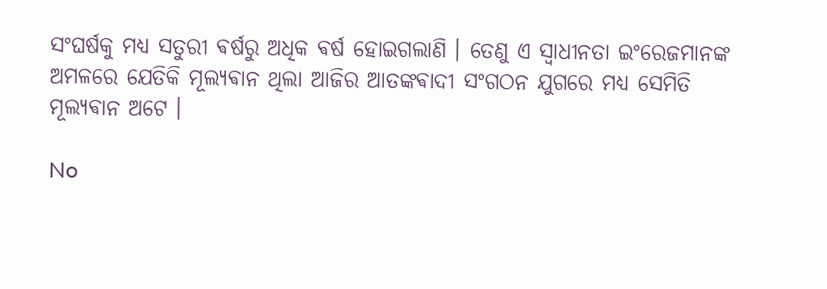ସଂଘର୍ଷକୁ ମଧ୍ୟ ସତୁରୀ ଵର୍ଷରୁ ଅଧିକ ଵର୍ଷ ହୋଇଗଲାଣି । ତେଣୁ ଏ ସ୍ଵାଧୀନତା ଇଂରେଜମାନଙ୍କ ଅମଳରେ ଯେତିକି ମୂଲ୍ୟଵାନ ଥିଲା ଆଜିର ଆତଙ୍କଵାଦୀ ସଂଗଠନ ଯୁଗରେ ମଧ୍ୟ ସେମିତି ମୂଲ୍ୟଵାନ ଅଟେ ।

No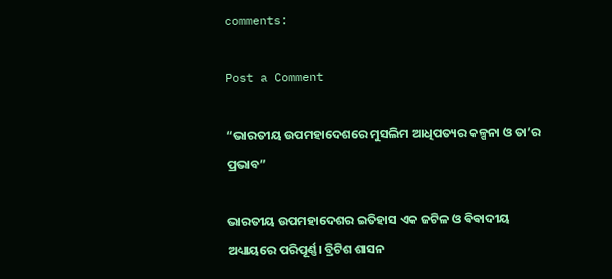comments:

Post a Comment

“ଭାରତୀୟ ଉପମହାଦେଶରେ ମୁସଲିମ ଆଧିପତ୍ୟର କଳ୍ପନା ଓ ତା’ର ପ୍ରଭାବ”

ଭାରତୀୟ ଉପମହାଦେଶର ଇତିହାସ ଏକ ଜଟିଳ ଓ ଵିଵାଦୀୟ ଅଧ୍ୟାୟରେ ପରିପୂର୍ଣ୍ଣ। ବ୍ରିଟିଶ ଶାସନ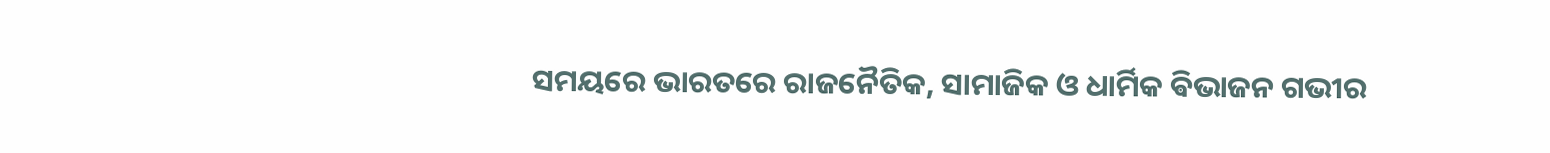ସମୟରେ ଭାରତରେ ରାଜନୈତିକ, ସାମାଜିକ ଓ ଧାର୍ମିକ ଵିଭାଜନ ଗଭୀର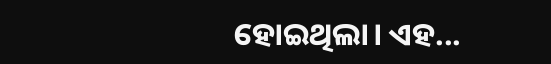ହୋଇଥିଲା। ଏହ...